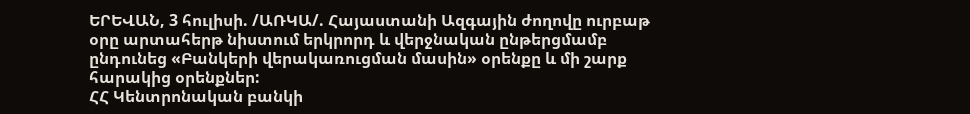ԵՐԵՎԱՆ, 3 հուլիսի. /ԱՌԿԱ/. Հայաստանի Ազգային ժողովը ուրբաթ օրը արտահերթ նիստում երկրորդ և վերջնական ընթերցմամբ ընդունեց «Բանկերի վերակառուցման մասին» օրենքը և մի շարք հարակից օրենքներ:
ՀՀ Կենտրոնական բանկի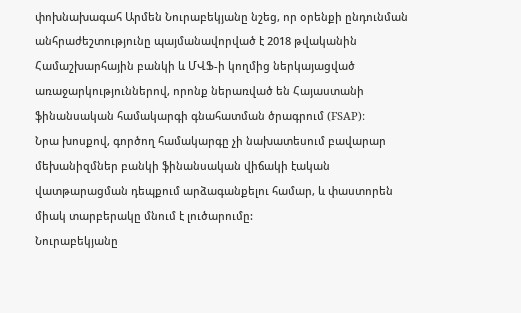փոխնախագահ Արմեն Նուրաբեկյանը նշեց, որ օրենքի ընդունման անհրաժեշտությունը պայմանավորված է 2018 թվականին Համաշխարհային բանկի և ՄՎՖ-ի կողմից ներկայացված առաջարկություններով, որոնք ներառված են Հայաստանի ֆինանսական համակարգի գնահատման ծրագրում (FSAP):
Նրա խոսքով, գործող համակարգը չի նախատեսում բավարար մեխանիզմներ բանկի ֆինանսական վիճակի էական վատթարացման դեպքում արձագանքելու համար, և փաստորեն միակ տարբերակը մնում է լուծարումը:
Նուրաբեկյանը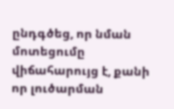ընդգծեց, որ նման մոտեցումը վիճահարույց է, քանի որ լուծարման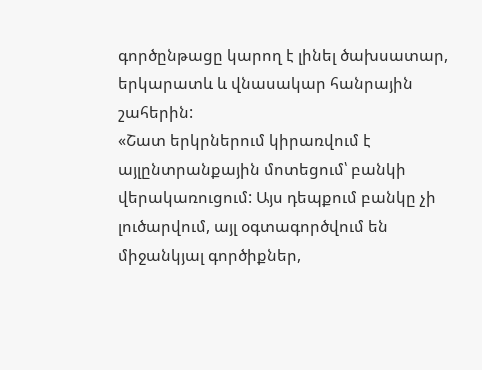գործընթացը կարող է լինել ծախսատար, երկարատև և վնասակար հանրային շահերին:
«Շատ երկրներում կիրառվում է այլընտրանքային մոտեցում՝ բանկի վերակառուցում: Այս դեպքում բանկը չի լուծարվում, այլ օգտագործվում են միջանկյալ գործիքներ,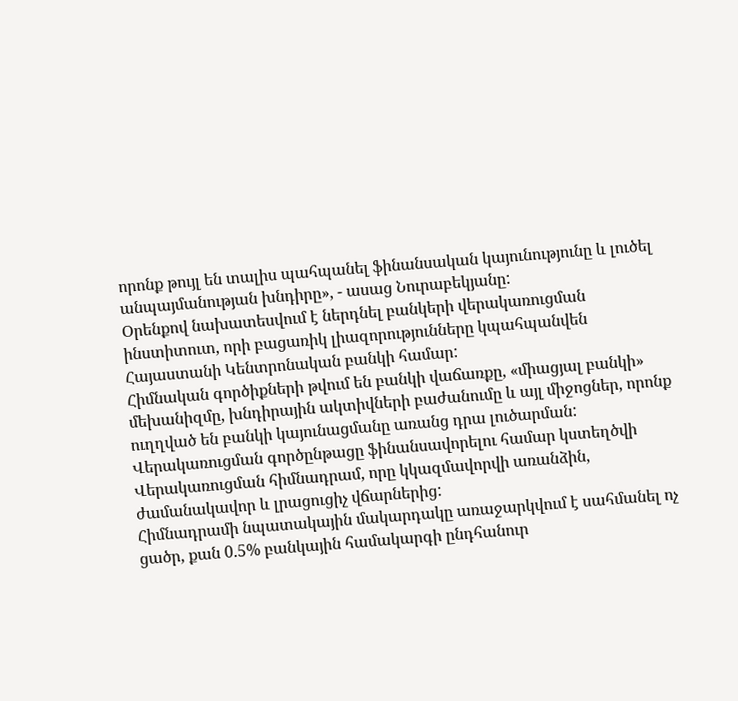որոնք թույլ են տալիս պահպանել ֆինանսական կայունությունը և լուծել անպայմանության խնդիրը», - ասաց Նուրաբեկյանը:
Օրենքով նախատեսվում է ներդնել բանկերի վերակառուցման ինստիտուտ, որի բացառիկ լիազորությունները կպահպանվեն Հայաստանի Կենտրոնական բանկի համար:
Հիմնական գործիքների թվում են բանկի վաճառքը, «միացյալ բանկի» մեխանիզմը, խնդիրային ակտիվների բաժանումը և այլ միջոցներ, որոնք ուղղված են բանկի կայունացմանը առանց դրա լուծարման:
Վերակառուցման գործընթացը ֆինանսավորելու համար կստեղծվի Վերակառուցման հիմնադրամ, որը կկազմավորվի առանձին, ժամանակավոր և լրացուցիչ վճարներից:
Հիմնադրամի նպատակային մակարդակը առաջարկվում է սահմանել ոչ ցածր, քան 0.5% բանկային համակարգի ընդհանուր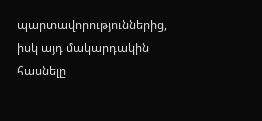պարտավորություններից, իսկ այդ մակարդակին հասնելը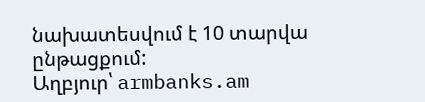նախատեսվում է 10 տարվա ընթացքում:
Աղբյուր՝ armbanks.am